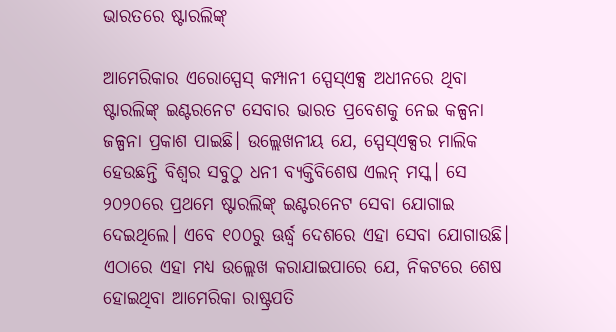ଭାରତରେ ଷ୍ଟାରଲିଙ୍କ୍‌

ଆମେରିକାର ଏରୋସ୍ପେସ୍‌ କମ୍ପାନୀ ସ୍ପେସ୍‌ଏକ୍ସ ଅଧୀନରେ ଥିବା ଷ୍ଟାରଲିଙ୍କ୍‌ ଇଣ୍ଟରନେଟ ସେବାର ଭାରତ ପ୍ରବେଶକୁ ନେଇ କଳ୍ପନା ଜଳ୍ପନା ପ୍ରକାଶ ପାଇଛି। ଉଲ୍ଲେଖନୀୟ ଯେ, ସ୍ପେସ୍‌ଏକ୍ସର ମାଲିକ ହେଉଛନ୍ତି ବିଶ୍ୱର ସବୁଠୁ ଧନୀ ବ୍ୟକ୍ତିବିଶେଷ ଏଲନ୍‌ ମସ୍କ। ସେ ୨୦୨୦ରେ ପ୍ରଥମେ ଷ୍ଟାରଲିଙ୍କ୍‌ ଇଣ୍ଟରନେଟ ସେବା ଯୋଗାଇ ଦେଇଥିଲେ। ଏବେ ୧୦୦ରୁ ଊର୍ଦ୍ଧ୍ୱ ଦେଶରେ ଏହା ସେବା ଯୋଗାଉଛି। ଏଠାରେ ଏହା ମଧ୍ୟ ଉଲ୍ଲେଖ କରାଯାଇପାରେ ଯେ, ନିକଟରେ ଶେଷ ହୋଇଥିବା ଆମେରିକା ରାଷ୍ଟ୍ରପତି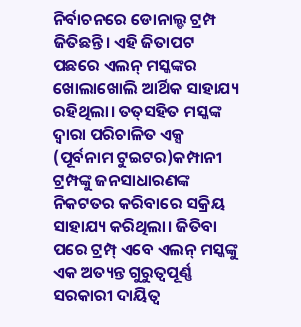ନିର୍ବାଚନରେ ଡୋନାଲ୍ଡ ଟ୍ରମ୍ପ ଜିତିଛନ୍ତି। ଏହି ଜିତାପଟ ପଛରେ ଏଲନ୍‌ ମସ୍କଙ୍କର ଖୋଲାଖୋଲି ଆର୍ଥିକ ସାହାଯ୍ୟ ରହିଥିଲା। ତତ୍‌ସହିତ ମସ୍କଙ୍କ ଦ୍ୱାରା ପରିଚାଳିତ ଏକ୍ସ (ପୂର୍ବନାମ ଟୁଇଟର)କମ୍ପାନୀ ଟ୍ରମ୍ପଙ୍କୁ ଜନସାଧାରଣଙ୍କ ନିକଟତର କରିବାରେ ସକ୍ରିୟ ସାହାଯ୍ୟ କରିଥିଲା। ଜିତିବା ପରେ ଟ୍ରମ୍ପ୍‌ ଏବେ ଏଲନ୍‌ ମସ୍କଙ୍କୁ ଏକ ଅତ୍ୟନ୍ତ ଗୁରୁତ୍ୱପୂର୍ଣ୍ଣ ସରକାରୀ ଦାୟିତ୍ୱ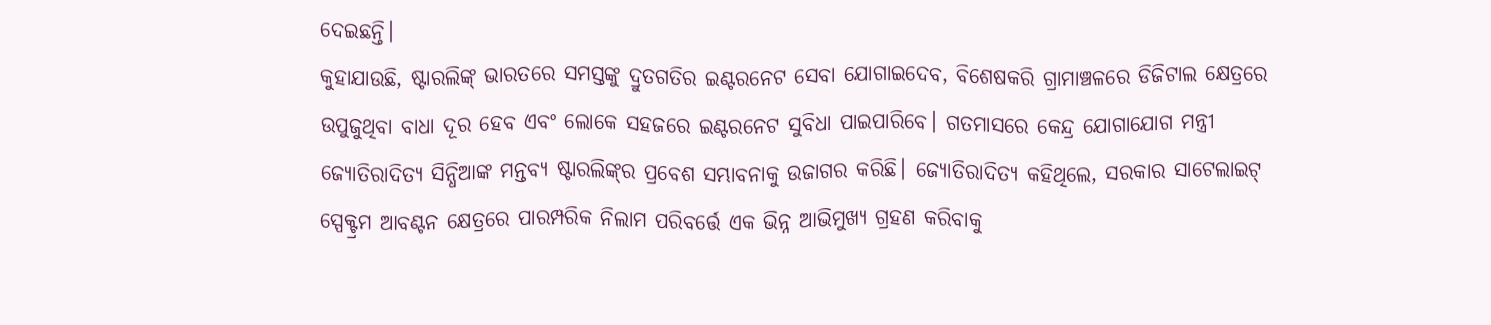ଦେଇଛନ୍ତି।
କୁହାଯାଉଛି, ଷ୍ଟାରଲିଙ୍କ୍‌ ଭାରତରେ ସମସ୍ତଙ୍କୁ ଦ୍ରୁତଗତିର ଇଣ୍ଟରନେଟ ସେବା ଯୋଗାଇଦେବ, ବିଶେଷକରି ଗ୍ରାମାଞ୍ଚଳରେ ଡିଜିଟାଲ କ୍ଷେତ୍ରରେ ଉପୁଜୁଥିବା ବାଧା ଦୂର ହେବ ଏବଂ ଲୋକେ ସହଜରେ ଇଣ୍ଟରନେଟ ସୁବିଧା ପାଇପାରିବେ। ଗତମାସରେ କେନ୍ଦ୍ର ଯୋଗାଯୋଗ ମନ୍ତ୍ରୀ ଜ୍ୟୋତିରାଦିତ୍ୟ ସିନ୍ଧିଆଙ୍କ ମନ୍ତବ୍ୟ ଷ୍ଟାରଲିଙ୍କ୍‌ର ପ୍ରବେଶ ସମ୍ଭାବନାକୁ ଉଜାଗର କରିଛି। ଜ୍ୟୋତିରାଦିତ୍ୟ କହିଥିଲେ, ସରକାର ସାଟେଲାଇଟ୍‌ ସ୍ପେକ୍ଟ୍ରମ ଆବଣ୍ଟନ କ୍ଷେତ୍ରରେ ପାରମ୍ପରିକ ନିଲାମ ପରିବର୍ତ୍ତେ ଏକ ଭିନ୍ନ ଆଭିମୁଖ୍ୟ ଗ୍ରହଣ କରିବାକୁ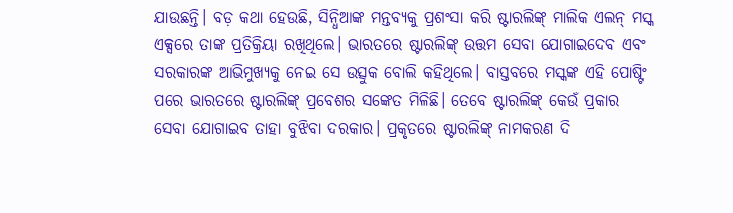ଯାଉଛନ୍ତି। ବଡ଼ କଥା ହେଉଛି, ସିନ୍ଧିଆଙ୍କ ମନ୍ତବ୍ୟକୁ ପ୍ରଶଂସା କରି ଷ୍ଟାରଲିଙ୍କ୍‌ ମାଲିକ ଏଲନ୍‌ ମସ୍କ ଏକ୍ସରେ ତାଙ୍କ ପ୍ରତିକ୍ରିୟା ରଖିଥିଲେ। ଭାରତରେ ଷ୍ଟାରଲିଙ୍କ୍‌ ଉତ୍ତମ ସେବା ଯୋଗାଇଦେବ ଏବଂ ସରକାରଙ୍କ ଆଭିମୁଖ୍ୟକୁ ନେଇ ସେ ଉତ୍ସୁକ ବୋଲି କହିଥିଲେ। ବାସ୍ତବରେ ମସ୍କଙ୍କ ଏହି ପୋଷ୍ଟିଂ ପରେ ଭାରତରେ ଷ୍ଟାରଲିଙ୍କ୍‌ ପ୍ରବେଶର ସଙ୍କେତ ମିଳିଛି। ତେବେ ଷ୍ଟାରଲିଙ୍କ୍‌ କେଉଁ ପ୍ରକାର ସେବା ଯୋଗାଇବ ତାହା ବୁଝିବା ଦରକାର। ପ୍ରକୃତରେ ଷ୍ଟାରଲିଙ୍କ୍‌ ନାମକରଣ ଦି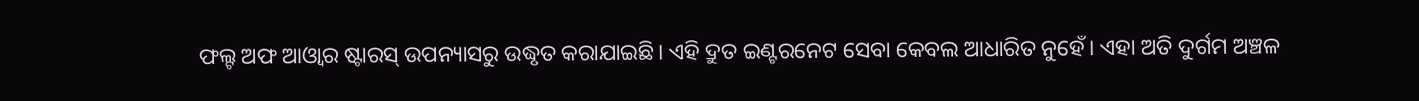ଫଲ୍ଟ ଅଫ ଆଓ୍ବାର ଷ୍ଟାରସ୍‌ ଉପନ୍ୟାସରୁ ଉଦ୍ଧୃତ କରାଯାଇଛି। ଏହି ଦ୍ରୁତ ଇଣ୍ଟରନେଟ ସେବା କେବଲ ଆଧାରିତ ନୁହେଁ। ଏହା ଅତି ଦୁର୍ଗମ ଅଞ୍ଚଳ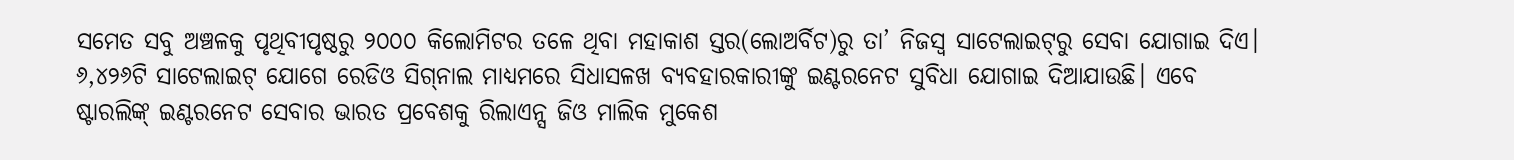ସମେତ ସବୁ ଅଞ୍ଚଳକୁ ପୃଥିବୀପୃଷ୍ଠରୁ ୨୦୦୦ କିଲୋମିଟର ତଳେ ଥିବା ମହାକାଶ ସ୍ତର(ଲୋଅର୍ବିଟ)ରୁ ତା’ ନିଜସ୍ବ ସାଟେଲାଇଟ୍‌ରୁ ସେବା ଯୋଗାଇ ଦିଏ। ୬,୪୨୬ଟି ସାଟେଲାଇଟ୍‌ ଯୋଗେ ରେଡିଓ ସିଗ୍‌ନାଲ ମାଧ୍ୟମରେ ସିଧାସଳଖ ବ୍ୟବହାରକାରୀଙ୍କୁ ଇଣ୍ଟରନେଟ ସୁବିଧା ଯୋଗାଇ ଦିଆଯାଉଛି। ଏବେ ଷ୍ଟାରଲିଙ୍କ୍‌ ଇଣ୍ଟରନେଟ ସେବାର ଭାରତ ପ୍ରବେଶକୁ ରିଲାଏନ୍ସ ଜିଓ ମାଲିକ ମୁକେଶ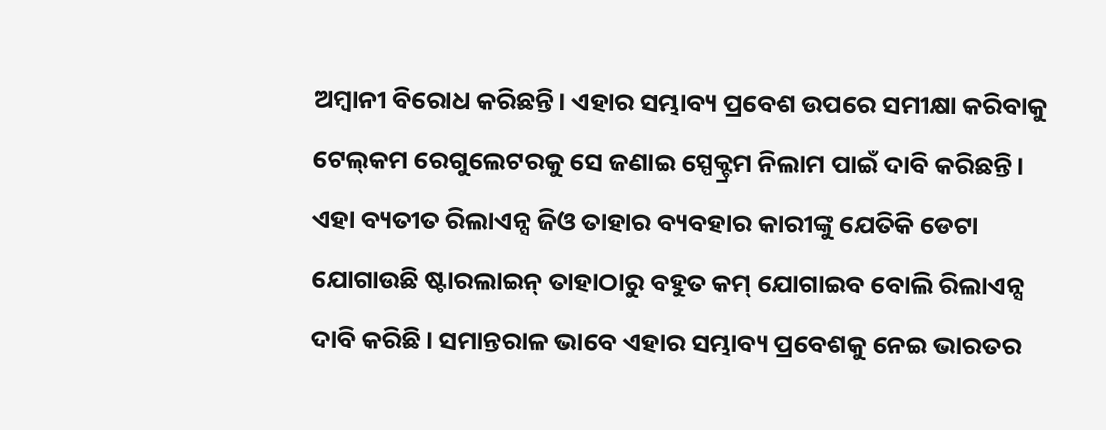ଅମ୍ବାନୀ ବିରୋଧ କରିଛନ୍ତି। ଏହାର ସମ୍ଭାବ୍ୟ ପ୍ରବେଶ ଉପରେ ସମୀକ୍ଷା କରିବାକୁ ଟେଲ୍‌କମ ରେଗୁଲେଟରକୁ ସେ ଜଣାଇ ସ୍ପେକ୍ଟ୍ରମ ନିଲାମ ପାଇଁ ଦାବି କରିଛନ୍ତି। ଏହା ବ୍ୟତୀତ ରିଲାଏନ୍ସ ଜିଓ ତାହାର ବ୍ୟବହାର କାରୀଙ୍କୁ ଯେତିକି ଡେଟା ଯୋଗାଉଛି ଷ୍ଟାରଲାଇନ୍‌ ତାହାଠାରୁ ବହୁତ କମ୍‌ ଯୋଗାଇବ ବୋଲି ରିଲାଏନ୍ସ ଦାବି କରିଛି। ସମାନ୍ତରାଳ ଭାବେ ଏହାର ସମ୍ଭାବ୍ୟ ପ୍ରବେଶକୁ ନେଇ ଭାରତର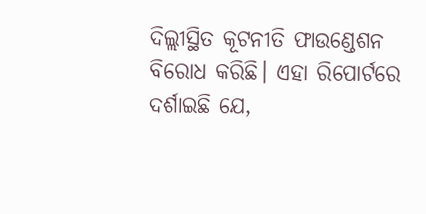ଦିଲ୍ଲୀସ୍ଥିତ କୂଟନୀତି ଫାଉଣ୍ଡେଶନ ବିରୋଧ କରିଛି। ଏହା ରିପୋର୍ଟରେ ଦର୍ଶାଇଛି ଯେ,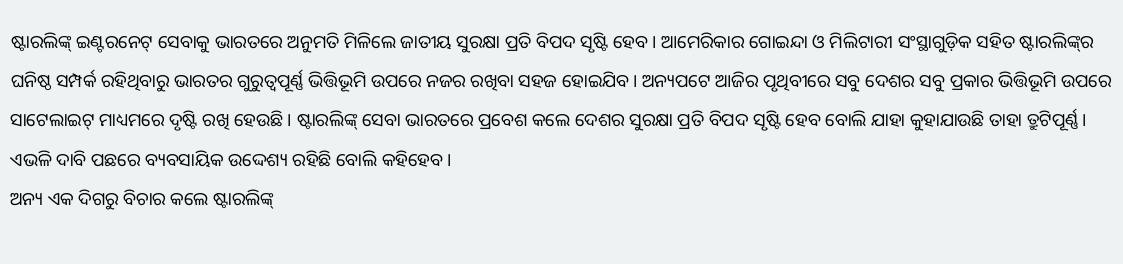ଷ୍ଟାରଲିଙ୍କ୍‌ ଇଣ୍ଟରନେଟ୍‌ ସେବାକୁ ଭାରତରେ ଅନୁମତି ମିଳିଲେ ଜାତୀୟ ସୁରକ୍ଷା ପ୍ରତି ବିପଦ ସୃଷ୍ଟି ହେବ। ଆମେରିକାର ଗୋଇନ୍ଦା ଓ ମିଲିଟାରୀ ସଂସ୍ଥାଗୁଡ଼ିକ ସହିତ ଷ୍ଟାରଲିଙ୍କ୍‌ର ଘନିଷ୍ଠ ସମ୍ପର୍କ ରହିଥିବାରୁ ଭାରତର ଗୁରୁତ୍ୱପୂର୍ଣ୍ଣ ଭିତ୍ତିଭୂମି ଉପରେ ନଜର ରଖିବା ସହଜ ହୋଇଯିବ। ଅନ୍ୟପଟେ ଆଜିର ପୃଥିବୀରେ ସବୁ ଦେଶର ସବୁ ପ୍ରକାର ଭିତ୍ତିଭୂମି ଉପରେ ସାଟେଲାଇଟ୍‌ ମାଧ୍ୟମରେ ଦୃଷ୍ଟି ରଖି ହେଉଛି। ଷ୍ଟାରଲିଙ୍କ୍‌ ସେବା ଭାରତରେ ପ୍ରବେଶ କଲେ ଦେଶର ସୁରକ୍ଷା ପ୍ରତି ବିପଦ ସୃଷ୍ଟି ହେବ ବୋଲି ଯାହା କୁହାଯାଉଛି ତାହା ତ୍ରୁଟିପୂର୍ଣ୍ଣ। ଏଭଳି ଦାବି ପଛରେ ବ୍ୟବସାୟିକ ଉଦ୍ଦେଶ୍ୟ ରହିଛି ବୋଲି କହିହେବ।
ଅନ୍ୟ ଏକ ଦିଗରୁ ବିଚାର କଲେ ଷ୍ଟାରଲିଙ୍କ୍‌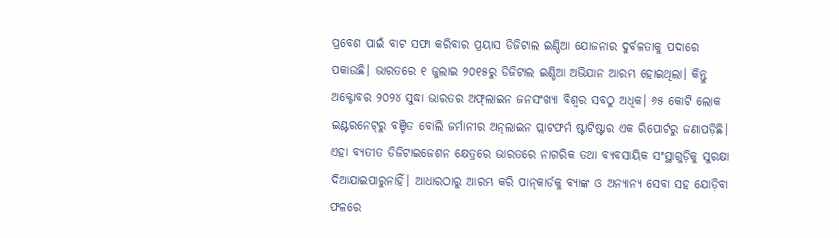ପ୍ରବେଶ ପାଇଁ ବାଟ ସଫା କରିବାର ପ୍ରୟାସ ଡିଜିଟାଲ ଇଣ୍ଡିଆ ଯୋଜନାର ଦୁର୍ବଳତାକୁ ପଦାରେ ପକାଉଛି। ଭାରତରେ ୧ ଜୁଲାଇ ୨୦୧୫ରୁ ଡିଜିଟାଲ ଇଣ୍ଡିଆ ଅଭିଯାନ ଆରମ୍ଭ ହୋଇଥିଲା। କିନ୍ତୁ ଅକ୍ଟୋବର ୨୦୨୪ ସୁଦ୍ଧା ଭାରତର ଅଫ୍‌ଲାଇନ ଜନସଂଖ୍ୟା ବିଶ୍ୱର ସବଠୁ ଅଧିକ। ୬୫ କୋଟି ଲୋକ ଇଣ୍ଟରନେଟ୍‌ରୁ ବଞ୍ଚିତ ବୋଲି ଜର୍ମାନୀର ଅନ୍‌ଲାଇନ ପ୍ଲାଟଫର୍ମ ଷ୍ଟାଟିଷ୍ଟାର ଏକ ରିପୋର୍ଟରୁ ଜଣାପଡ଼ିଛି। ଏହା ବ୍ୟତୀତ ଡିଜିଟାଇଜେଶନ କ୍ଷେତ୍ରରେ ଭାରତରେ ନାଗରିକ ତଥା ବ୍ୟବସାୟିକ ସଂସ୍ଥାଗୁଡ଼ିକୁ ସୁରକ୍ଷା ଦିଆଯାଇପାରୁନାହିଁ। ଆଧାରଠାରୁ ଆରମ୍ଭ କରି ପାନ୍‌କାର୍ଡକୁ ବ୍ୟାଙ୍କ ଓ ଅନ୍ୟାନ୍ୟ ସେବା ସହ ଯୋଡ଼ିବା ଫଳରେ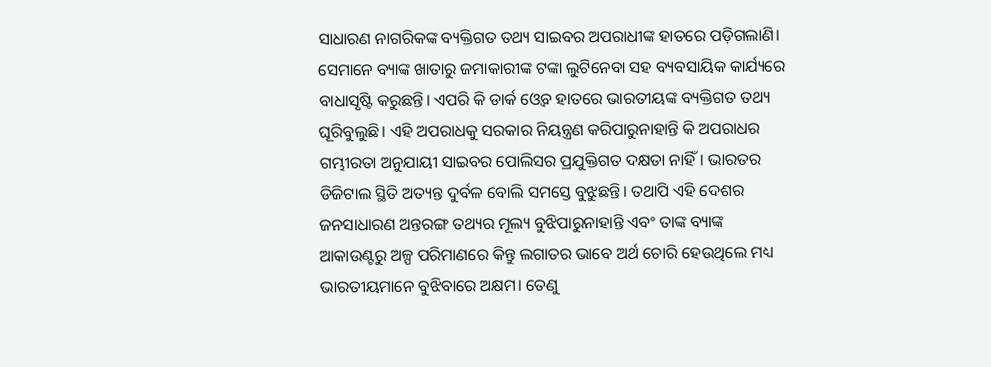ସାଧାରଣ ନାଗରିକଙ୍କ ବ୍ୟକ୍ତିଗତ ତଥ୍ୟ ସାଇବର ଅପରାଧୀଙ୍କ ହାତରେ ପଡ଼ିଗଲାଣି। ସେମାନେ ବ୍ୟାଙ୍କ ଖାତାରୁ ଜମାକାରୀଙ୍କ ଟଙ୍କା ଲୁଟିନେବା ସହ ବ୍ୟବସାୟିକ କାର୍ଯ୍ୟରେ ବାଧାସୃଷ୍ଟି କରୁଛନ୍ତି। ଏପରି କି ଡାର୍କ ଓ୍ବେବ ହାତରେ ଭାରତୀୟଙ୍କ ବ୍ୟକ୍ତିଗତ ତଥ୍ୟ ଘୂରିବୁଲୁଛି। ଏହି ଅପରାଧକୁ ସରକାର ନିୟନ୍ତ୍ରଣ କରିପାରୁନାହାନ୍ତି କି ଅପରାଧର ଗମ୍ଭୀରତା ଅନୁଯାୟୀ ସାଇବର ପୋଲିସର ପ୍ରଯୁକ୍ତିଗତ ଦକ୍ଷତା ନାହିଁ। ଭାରତର ଡିଜିଟାଲ ସ୍ଥିତି ଅତ୍ୟନ୍ତ ଦୁର୍ବଳ ବୋଲି ସମସ୍ତେ ବୁଝୁଛନ୍ତି। ତଥାପି ଏହି ଦେଶର ଜନସାଧାରଣ ଅନ୍ତରଙ୍ଗ ତଥ୍ୟର ମୂଲ୍ୟ ବୁଝିପାରୁନାହାନ୍ତି ଏବଂ ତାଙ୍କ ବ୍ୟାଙ୍କ ଆକାଉଣ୍ଟରୁ ଅଳ୍ପ ପରିମାଣରେ କିନ୍ତୁ ଲଗାତର ଭାବେ ଅର୍ଥ ଚୋରି ହେଉଥିଲେ ମଧ୍ୟ ଭାରତୀୟମାନେ ବୁଝିବାରେ ଅକ୍ଷମ। ତେଣୁ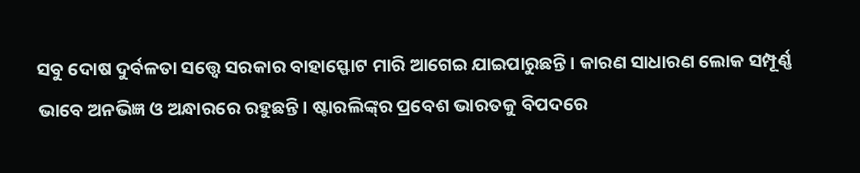ସବୁ ଦୋଷ ଦୁର୍ବଳତା ସତ୍ତ୍ୱେ ସରକାର ବାହାସ୍ଫୋଟ ମାରି ଆଗେଇ ଯାଇପାରୁଛନ୍ତି। କାରଣ ସାଧାରଣ ଲୋକ ସମ୍ପୂର୍ଣ୍ଣ ଭାବେ ଅନଭିଜ୍ଞ ଓ ଅନ୍ଧାରରେ ରହୁଛନ୍ତି। ଷ୍ଟାରଲିଙ୍କ୍‌ର ପ୍ରବେଶ ଭାରତକୁ ବିପଦରେ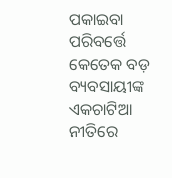ପକାଇବା ପରିବର୍ତ୍ତେ କେତେକ ବଡ଼ ବ୍ୟବସାୟୀଙ୍କ ଏକଚାଟିଆ ନୀତିରେ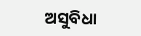ଅସୁବିଧା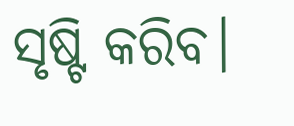ସୃଷ୍ଟି କରିବ।